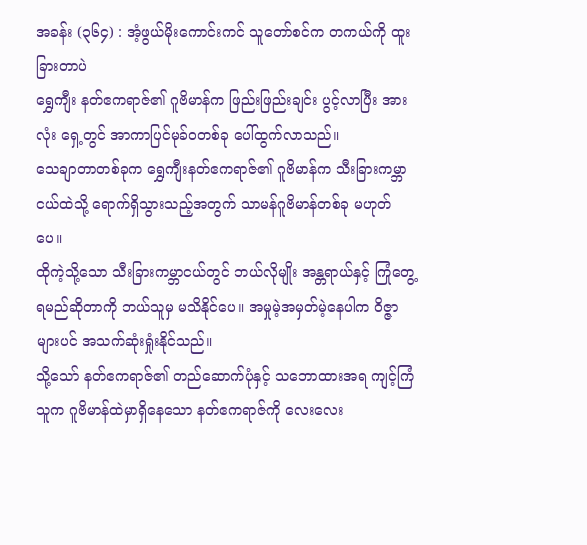အခန်း (၃၆၄) : အံ့ဖွယ်မိုးကောင်းကင် သူတော်စင်က တကယ်ကို ထူးခြားတာပဲ
ရွှေကျီး နတ်ဧကရာဇ်၏ ဂူဗိမာန်က ဖြည်းဖြည်းချင်း ပွင့်လာပြီး အားလုံး ရှေ့တွင် အာကာပြင်မုခ်ဝတစ်ခု ပေါ်ထွက်လာသည်။
သေချာတာတစ်ခုက ရွှေကျီးနတ်ဧကရာဇ်၏ ဂူဗိမာန်က သီးခြားကမ္ဘာငယ်ထဲသို့ ရောက်ရှိသွားသည့်အတွက် သာမန်ဂူဗိမာန်တစ်ခု မဟုတ်ပေ။
ထိုကဲ့သို့သော သီးခြားကမ္ဘာငယ်တွင် ဘယ်လိုမျိုး အန္တရာယ်နှင့် ကြုံတွေ့ရမည်ဆိုတာကို ဘယ်သူမှ မသိနိုင်ပေ။ အမှုမဲ့အမှတ်မဲ့နေပါက ဝိဇ္ဇာများပင် အသက်ဆုံးရှုံးနိုင်သည်။
သို့သော် နတ်ဧကရာဇ်၏ တည်ဆောက်ပုံနှင့် သဘောထားအရ ကျင့်ကြံသူက ဂူဗိမာန်ထဲမှာရှိနေသော နတ်ဧကရာဇ်ကို လေးလေး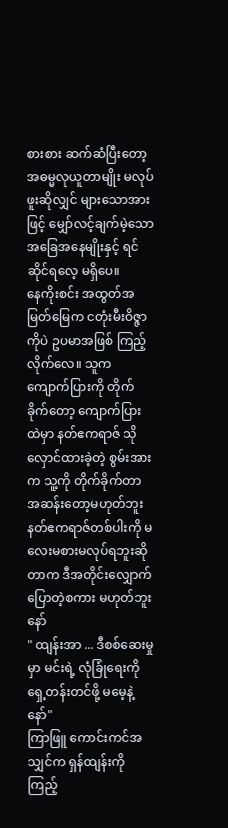စားစား ဆက်ဆံပြီးတော့ အဓမ္မလုယူတာမျိုး မလုပ်ဖူးဆိုလျှင် များသောအားဖြင့် မျှော်လင့်ချက်မဲ့သော အခြေအနေမျိုးနှင့် ရင်ဆိုင်ရလေ့ မရှိပေ။
နေကိုးစင်း အထွတ်အမြတ်မြေက ငတုံးမီးဝိဇ္ဇာကိုပဲ ဥပမာအဖြစ် ကြည့်လိုက်လေ။ သူက ကျောက်ပြားကို တိုက်ခိုက်တော့ ကျောက်ပြားထဲမှာ နတ်ဧကရာဇ် သိုလှောင်ထားခဲ့တဲ့ စွမ်းအားက သူ့ကို တိုက်ခိုက်တာ အဆန်းတော့မဟုတ်ဘူး
နတ်ဧကရာဇ်တစ်ပါးကို မလေးမစားမလုပ်ရဘူးဆိုတာက ဒီအတိုင်းလျှောက်ပြောတဲ့စကား မဟုတ်ဘူးနော်
" ထျန်းအာ ... ဒီစစ်ဆေးမှုမှာ မင်းရဲ့ လုံခြုံရေးကို ရှေ့တန်းတင်ဖို့ မမေ့နဲ့နော်"
ကြာဖြူ ကောင်းကင်အသျှင်က ရှန်ထျန်းကို ကြည့်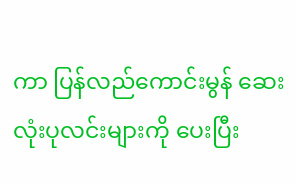ကာ ပြန်လည်ကောင်းမွန် ဆေးလုံးပုလင်းများကို ပေးပြီး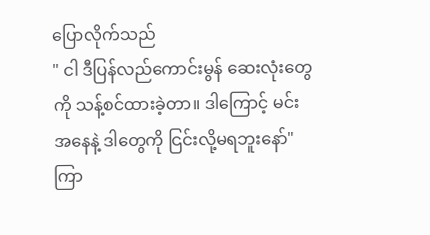ပြောလိုက်သည်
" ငါ ဒီပြန်လည်ကောင်းမွန် ဆေးလုံးတွေကို သန့်စင်ထားခဲ့တာ။ ဒါကြောင့် မင်းအနေနဲ့ ဒါတွေကို ငြင်းလို့မရဘူးနော်"
ကြာ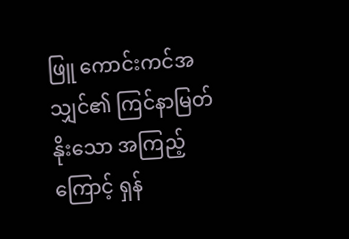ဖြူ ကောင်းကင်အသျှင်၏ ကြင်နာမြတ်နိုးသော အကြည့်ကြောင့် ရှန်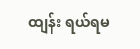ထျန်း ရယ်ရမ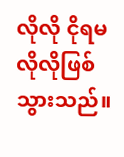လိုလို ငိုရမလိုလိုဖြစ်သွားသည်။